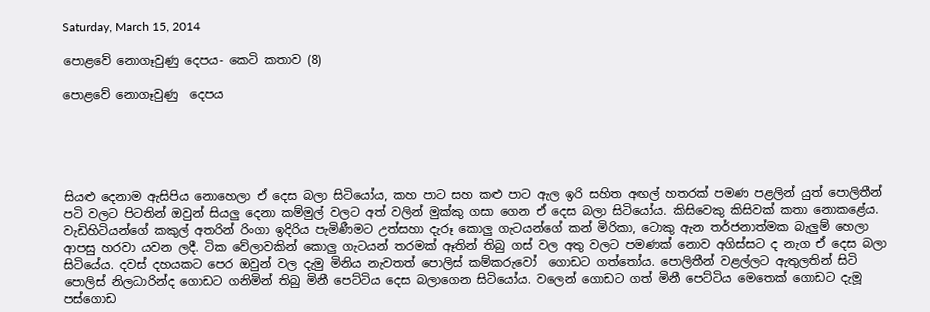Saturday, March 15, 2014

පොළවේ නොගෑවුණු දෙපය- කෙටි කතාව (8)

පොළවේ නොගෑවුණු  දෙපය





සියළු දෙනාම ඇසිපිය නොහෙලා ඒ දෙස බලා සිටියෝය, කහ පාට සහ කළු පාට ඇල ඉරි සහිත අඟල් හතරක් පමණ පළලින් යුත් පොලිතීන් පටි වලට පිටතින් ඔවුන් සියලු දෙනා කම්මුල් වලට අත් වලින් මුක්කු ගසා ගෙන ඒ දෙස බලා සිටියෝය. කිසිවෙකු කිසිවක් කතා නොකළේය. වැඩිහිටියන්ගේ කකුල් අතරින් රිංගා ඉදිරිය පැමිණීමට උත්සහා දැරූ කොලු ගැටයන්ගේ කන් මිරිකා, ටොකු ඇන තර්ජනාත්මක බැලුම් හෙලා ආපසු හරවා යවන ලදී. ටික වේලාවකින් කොලු ගැටයන් තරමක් ඈතින් තිබු ගස් වල අතු වලට පමණක් නොව අගිස්සට ද නැග ඒ දෙස බලා සිටියේය. දවස් දහයකට පෙර ඔවුන් වල දැමු මිනිය නැවතත් පොලිස් කම්කරුවෝ  ගොඩට ගත්තෝය. පොලිතීන් වළල්ලට ඇතුලතින් සිටි පොලිස් නිලධාරින්ද ගොඩට ගනිමින් තිබු මිනී පෙට්ටිය දෙස බලාගෙන සිටියෝය. වලෙන් ගොඩට ගත් මිනී පෙට්ටිය මෙතෙක් ගොඩට දැමූ පස්ගොඩ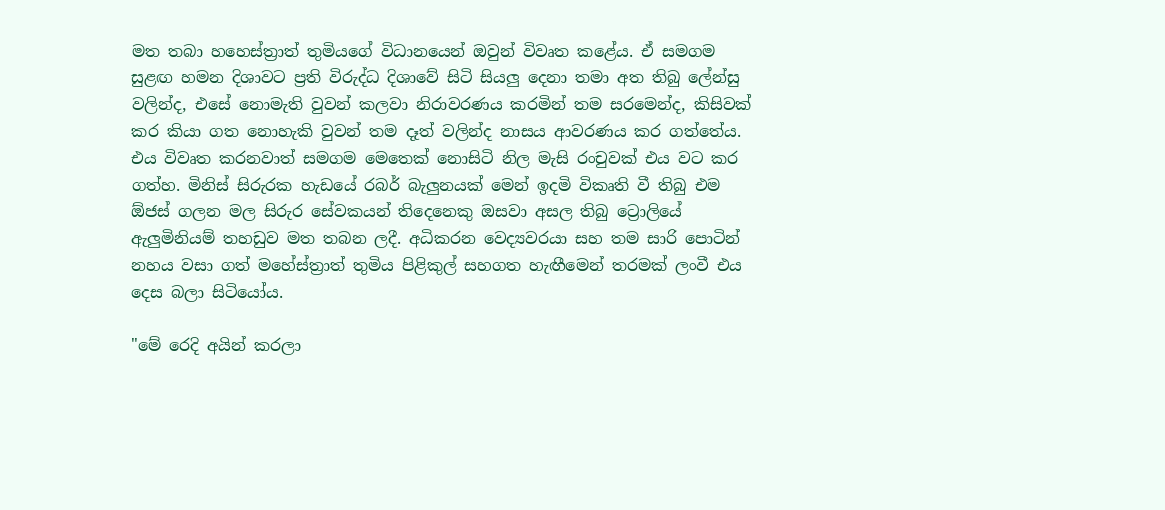මත තබා හහෙස්ත්‍රාත් තුමියගේ විධානයෙන් ඔවුන් විවෘත කළේය. ඒ සමගම සුළඟ හමන දිශාවට ප්‍රති විරුද්ධ දිශාවේ සිටි සියලු දෙනා තමා අත තිබු ලේන්සු වලින්ද, එසේ නොමැති වුවන් කලවා නිරාවරණය කරමින් තම සරමෙන්ද, කිසිවක් කර කියා ගත නොහැකි වුවන් තම දෑත් වලින්ද නාසය ආවරණය කර ගත්තේය. එය විවෘත කරනවාත් සමගම මෙතෙක් නොසිටි නිල මැසි රංචුවක් එය වට කර ගත්හ. මිනිස් සිරුරක හැඩයේ රබර් බැලුනයක් මෙන් ඉදමි විකෘති වී තිබු එම ඕජස් ගලන මල සිරුර සේවකයන් තිදෙනෙකු ඔසවා අසල තිබු ට්‍රොලියේ ඇලුමිනියම් තහඩුව මත තබන ලදී. අධිකරන වෙද්‍යවරයා සහ තම සාරි පොටින් නහය වසා ගත් මහේස්ත්‍රාත් තුමිය පිළිකුල් සහගත හැඟීමෙන් තරමක් ලංවී එය දෙස බලා සිටියෝය.

"මේ රෙදි අයින් කරලා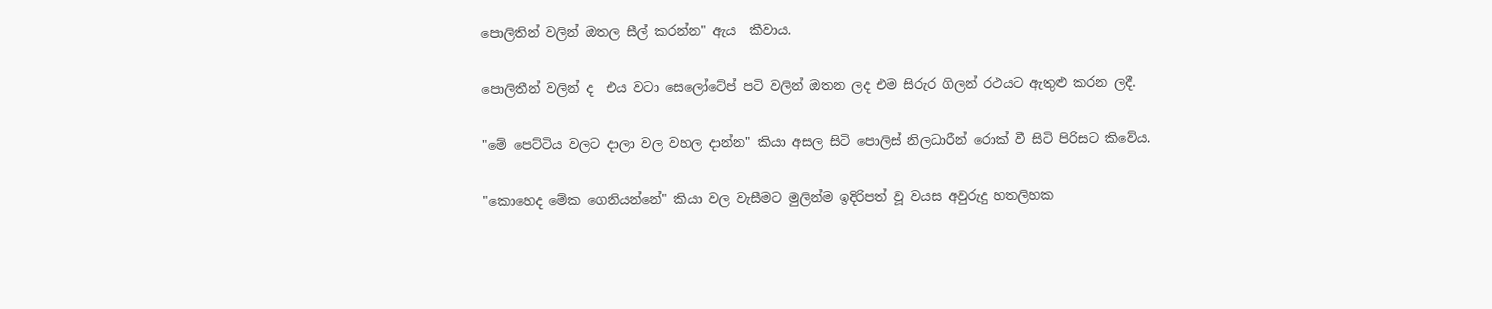පොලිතින් වලින් ඔතල සීල් කරන්න" ඇය  කීවාය.

පොලිතීන් වලින් ද  එය වටා සෙලෝටේප් පටි වලින් ඔතන ලද එම සිරුර ගිලන් රථයට ඇතුළු කරන ලදී.

"මේ පෙට්ටිය වලට දාලා වල වහල දාන්න" කියා අසල සිටි පොලිස් නිලධාරීන් රොක් වී සිටි පිරිසට කිවේය.

"කොහෙද මේක ගෙනියන්නේ" කියා වල වැසීමට මුලින්ම ඉදිරිපත් වූ වයස අවුරුදු හතලිහක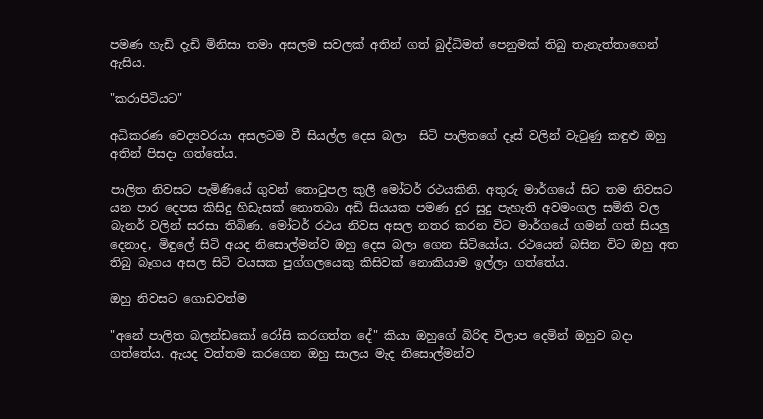පමණ හැඩි දැඩි මිනිසා තමා අසලම සවලක් අතින් ගත් බුද්ධිමත් පෙනුමක් තිබු තැනැත්තාගෙන් ඇසිය.

"කරාපිටියට"

අධිකරණ වෙද්‍යවරයා අසලටම වී සියල්ල දෙස බලා  සිටි පාලිතගේ දෑස් වලින් වැටුණු කඳුළු ඔහු අතින් පිසදා ගත්තේය.

පාලිත නිවසට පැමිණියේ ගුවන් තොටුපල කුලී මෝටර් රථයකිනි. අතුරු මාර්ගයේ සිට තම නිවසට යන පාර දෙපස කිසිදු හිඩැසක් නොතබා අඩි සියයක පමණ දුර සුදු පැහැති අවමංගල සමිති වල බැනර් වලින් සරසා තිබිණ. මෝටර් රථය නිවස අසල නතර කරන විට මාර්ගයේ ගමන් ගත් සියලු දෙනාද, මිඳුලේ සිටි අයද නිසොල්මන්ව ඔහු දෙස බලා ගෙන සිටියෝය. රථයෙන් බසින විට ඔහු අත තිබු බෑගය අසල සිටි වයසක පුග්ගලයෙකු කිසිවක් නොකියාම ඉල්ලා ගත්තේය.

ඔහු නිවසට ගොඩවත්ම

"අනේ පාලිත බලන්ඩකෝ රෝසි කරගත්ත දේ" කියා ඔහුගේ බිරිඳ විලාප දෙමින් ඔහුව බදා ගත්තේය. ඇයද වත්තම කරගෙන ඔහු සාලය මැද නිසොල්මන්ව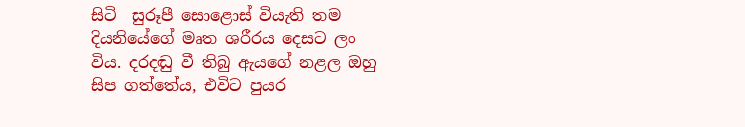සිටි  සුරූපී සොළොස් වියැති තම දියනියේගේ මෘත ශරීරය දෙසට ලං විය. දරදඬු වී තිබු ඇයගේ නළල ඔහු සිප ගත්තේය, එවිට පුයර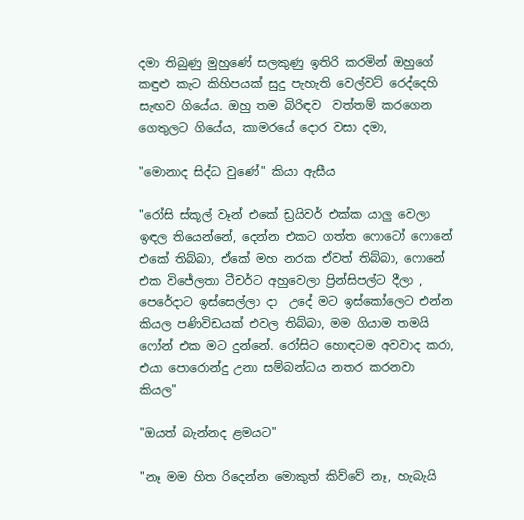දමා තිබුණු මුහුණේ සලකුණු ඉතිරි කරමින් ඔහුගේ කඳුළු කැට කිහිපයක් සුදු පැහැති වෙල්වට් රෙද්දෙහි සැඟව ගියේය. ඔහු තම බිරිඳව  වත්තම් කරගෙන ගෙතුලට ගියේය, කාමරයේ දොර වසා දමා,

"මොනාද සිද්ධ වුණේ" කියා ඇසීය

"රෝසි ස්කූල් වෑන් එකේ ඩ්‍රයිවර් එක්ක යාලු වෙලා ඉඳල තියෙන්නේ, දෙන්න එකට ගත්ත ෆොටෝ ෆොනේ එකේ තිබ්බා, ඒකේ මහ නරක ඒවත් තිබ්බා, ෆොනේ එක විජේලතා ටීචර්ට අහුවෙලා ප්‍රින්සිපල්ට දීලා , පෙරේදාට ඉස්සෙල්ලා දා  උදේ මට ඉස්කෝලෙට එන්න කියල පණිවිඩයක් එවල තිබ්බා, මම ගියාම තමයි ෆෝන් එක මට දුන්නේ. රෝසිට හොඳටම අවවාද කරා, එයා පොරොන්දු උනා සම්බන්ධය නතර කරනවා කියල"

"ඔයත් බැන්නද ළමයට"

"නෑ මම හිත රිදෙන්න මොකුත් කිව්වේ නෑ, හැබැයි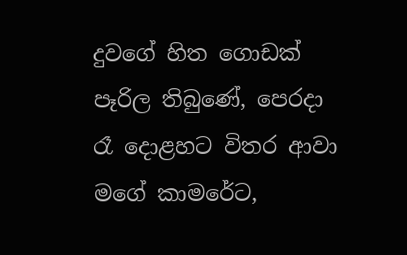දුවගේ හිත ගොඩක් පෑරිල තිබුණේ, පෙරදා රෑ දොළහට විතර ආවා මගේ කාමරේට,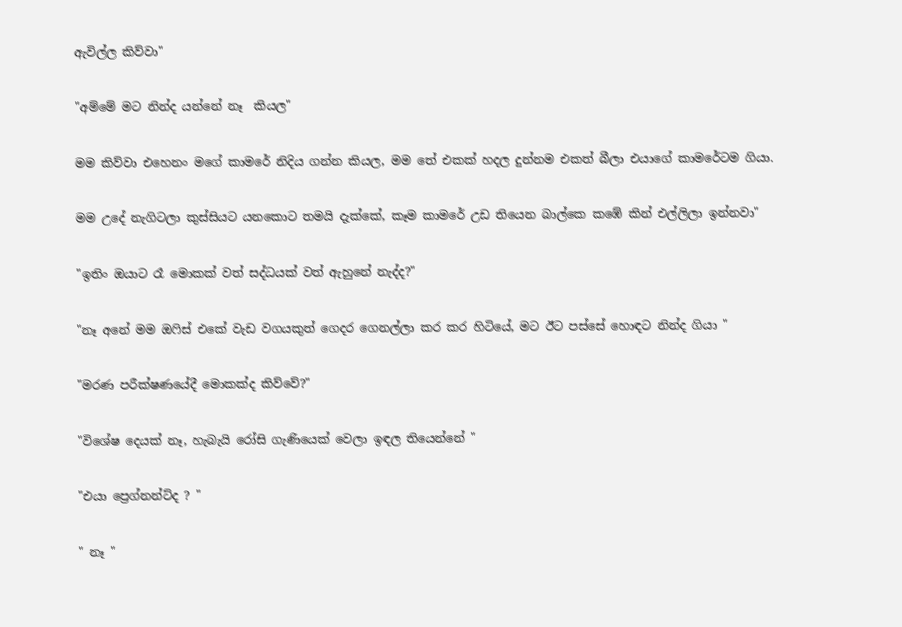ඇවිල්ල කිව්වා"

"අම්මේ මට නින්ද යන්නේ නෑ  කියල"

මම කිව්වා එහෙනං මගේ කාමරේ නිදිය ගන්න කියල, මම තේ එකක් හදල දුන්නම එකත් බීලා එයාගේ කාමරේටම ගියා.

මම උදේ නැගිටලා කුස්සියට යනකොට තමයි දැක්කේ, කෑම කාමරේ උඩ තියෙන බාල්කෙ කඹේ කින් එල්ලිලා ඉන්නවා"

"ඉතිං ඔයාට රෑ මොකක් වත් සද්ධයක් වත් ඇහුනේ නැද්ද?"

"නෑ අනේ මම ඔෆිස් එකේ වැඩ වගයකුත් ගෙදර ගෙනල්ලා කර කර හිටියේ, මට ඊට පස්සේ හොඳට නින්ද ගියා "

"මරණ පරීක්ෂණයේදී මොකක්ද කිව්වේ?"

"විශේෂ දෙයක් නෑ, හැබැයි රෝසි ගැණියෙක් වෙලා ඉඳල තියෙන්නේ "

"එයා ප්‍රෙග්නන්ට්ද ? "

" නෑ "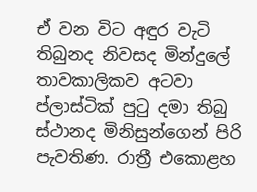ඒ වන විට අඳුර වැටි තිබුනද නිවසද මින්දුලේ තාවකාලිකව අටවා ප්ලාස්ටික් පුටු දමා තිබු ස්ථානද මිනිසුන්ගෙන් පිරි පැවතිණ. රාත්‍රී එකොළහ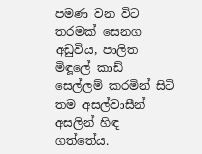පමණ වන විට තරමක් සෙනග අඩුවිය, පාලිත මිඳූලේ කාඩ් සෙල්ලම් කරමින් සිටි තම අසල්වාසීන් අසලින් හිඳ ගත්තේය.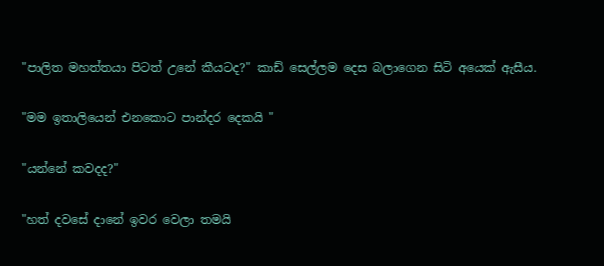"පාලිත මහත්තයා පිටත් උනේ කීයටද?" කාඩ් සෙල්ලම දෙස බලාගෙන සිටි අයෙක් ඇසීය.

"මම ඉතාලියෙන් එනකොට පාන්දර දෙකයි "

"යන්නේ කවදද?"

"හත් දවසේ දානේ ඉවර වෙලා තමයි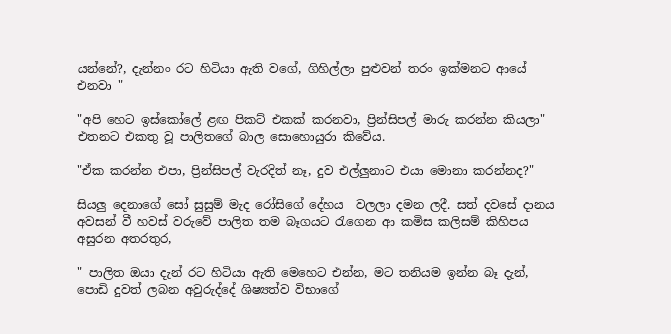යන්නේ?, දැන්නං රට හිටියා ඇති වගේ, ගිහිල්ලා පුළුවන් තරං ඉක්මනට ආයේ  එනවා "

"අපි හෙට ඉස්කෝලේ ළඟ පිකට් එකක් කරනවා, ප්‍රින්සිපල් මාරු කරන්න කියලා" එතනට එකතු වූ පාලිතගේ බාල සොහොයුරා කිවේය.

"ඒක කරන්න එපා, ප්‍රින්සිපල් වැරදිත් නෑ, දුව එල්ලුනාට එයා මොනා කරන්නද?"

සියලු දෙනාගේ සෝ සුසුම් මැද රෝසිගේ දේහය  වලලා දමන ලදී. සත් දවසේ දානය අවසන් වී හවස් වරුවේ පාලිත තම බෑගයට රැගෙන ආ කමිස කලිසම් කිහිපය අසුරන අතරතුර,

" පාලිත ඔයා දැන් රට හිටියා ඇති මෙහෙට එන්න, මට තනියම ඉන්න බෑ දැන්, පොඩි දුවත් ලබන අවුරුද්දේ ශිෂ්‍යත්ව විභාගේ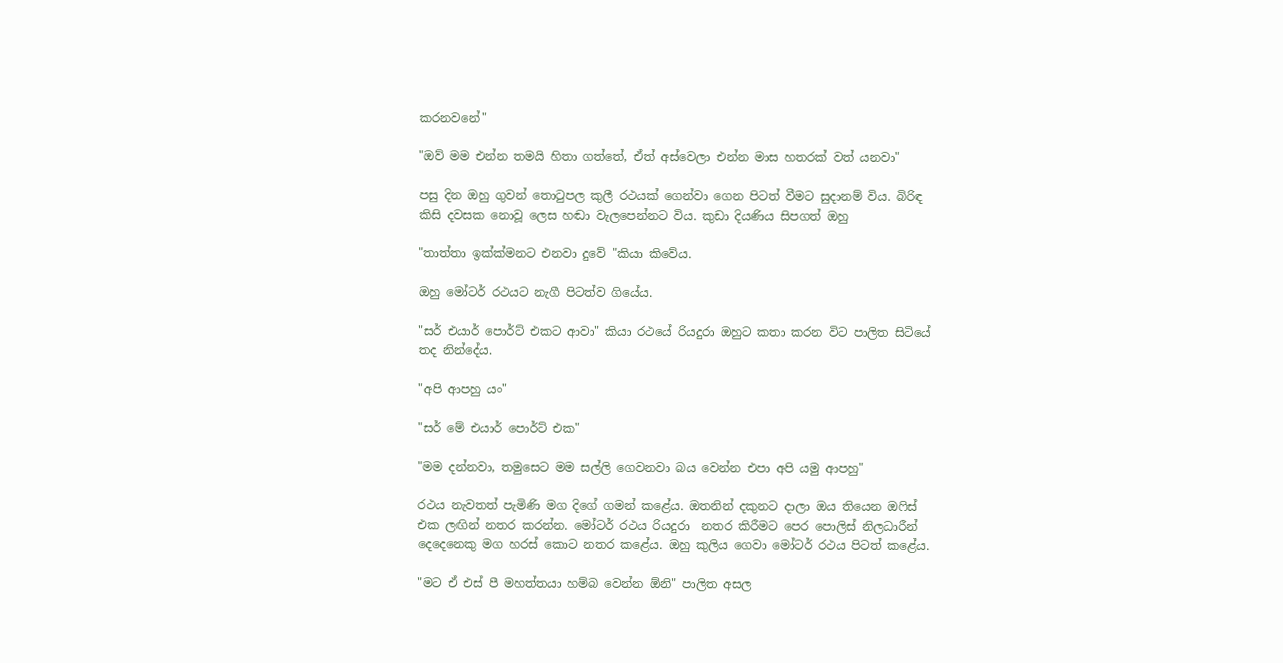කරනවනේ"

"ඔව් මම එන්න තමයි හිතා ගත්තේ, ඒත් අස්වෙලා එන්න මාස හතරක් වත් යනවා"

පසු දින ඔහු ගුවන් තොටුපල කුලී රථයක් ගෙන්වා ගෙන පිටත් වීමට සුදානම් විය. බිරිඳ කිසි දවසක නොවූ ලෙස හඬා වැලපෙන්නට විය. කුඩා දියණිය සිපගත් ඔහු

"තාත්තා ඉක්ක්මනට එනවා දුවේ "කියා කිවේය.

ඔහු මෝටර් රථයට නැගී පිටත්ව ගියේය.

"සර් එයාර් පොර්ට් එකට ආවා" කියා රථයේ රියදුරා ඔහුට කතා කරන විට පාලිත සිටියේ තද නින්දේය.

"අපි ආපහු යං"

"සර් මේ එයාර් පොර්ට් එක"

"මම දන්නවා, තමුසෙට මම සල්ලි ගෙවනවා බය වෙන්න එපා අපි යමු ආපහු"

රථය නැවතත් පැමිණි මග දිගේ ගමන් කළේය. ඔතනින් දකුනට දාලා ඔය තියෙන ඔෆිස් එක ලඟින් නතර කරන්න. මෝටර් රථය රියදුරා  නතර කිරීමට පෙර පොලිස් නිලධාරීන් දෙදෙනෙකු මග හරස් කොට නතර කළේය. ඔහු කුලිය ගෙවා මෝටර් රථය පිටත් කළේය.

"මට ඒ එස් පී මහත්තයා හම්බ වෙන්න ඕනි" පාලිත අසල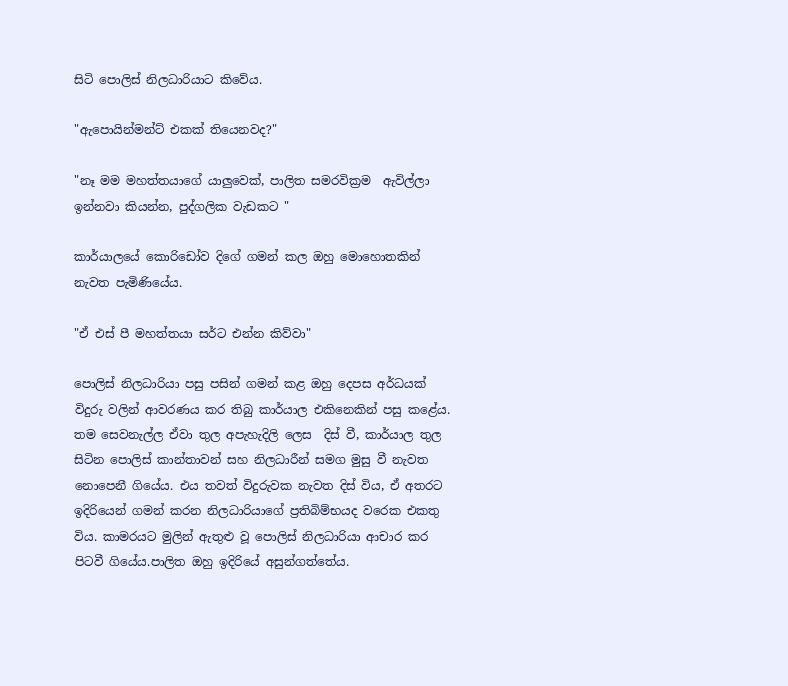සිටි පොලිස් නිලධාරියාට කිවේය.

"ඇපොයින්මන්ට් එකක් තියෙනවද?"

"නෑ මම මහත්තයාගේ යාලුවෙක්, පාලිත සමරවික්‍රම  ඇවිල්ලා ඉන්නවා කියන්න, පුද්ගලික වැඩකට "

කාර්යාලයේ කොරිඩෝව දිගේ ගමන් කල ඔහු මොහොතකින් නැවත පැමිණියේය.

"ඒ එස් පී මහත්තයා සර්ට එන්න කිව්වා"

පොලිස් නිලධාරියා පසු පසින් ගමන් කළ ඔහු දෙපස අර්ධයක්  විදුරු වලින් ආවරණය කර තිබු කාර්යාල එකිනෙකින් පසු කළේය. තම සෙවනැල්ල ඒවා තුල අපැහැදිලි ලෙස  දිස් වී, කාර්යාල තුල සිටින පොලිස් කාන්තාවන් සහ නිලධාරීන් සමග මුසු වී නැවත නොපෙනී ගියේය. එය තවත් විදුරුවක නැවත දිස් විය, ඒ අතරට ඉදිරියෙන් ගමන් කරන නිලධාරියාගේ ප්‍රතිබිම්භයද වරෙක එකතු විය. කාමරයට මුලින් ඇතුළු වූ පොලිස් නිලධාරියා ආචාර කර  පිටවී ගියේය.පාලිත ඔහු ඉදිරියේ අසුන්ගත්තේය.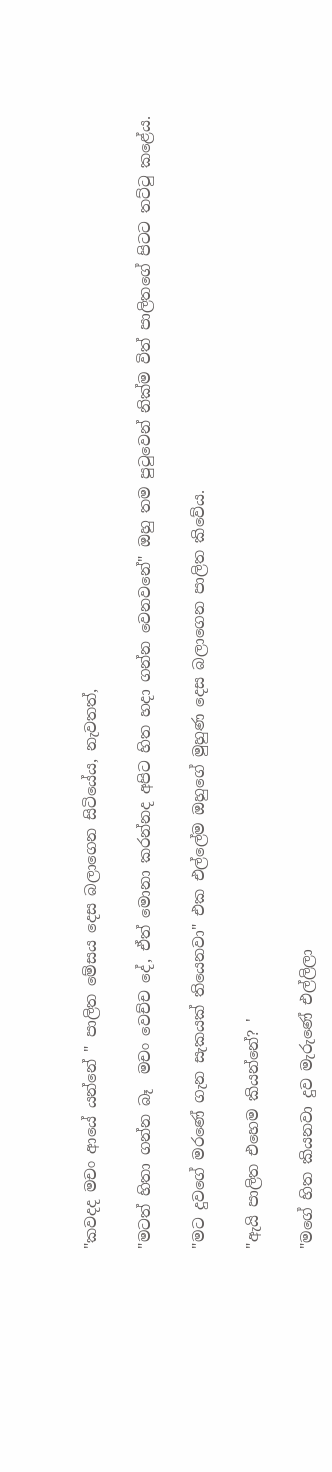"කවදද මචං ආයේ යන්නේ " පාලිත මේසය දෙස බලාගෙන සිටියේය, නැවතත්,

"මටත් හිතා ගන්න බෑ  මචං වෙච්ච දේ, ඒත් මොනා කරන්නද අපිට හිත හදා ගන්න වෙනවනේ" ඔහු තම පුටුවෙන් නික්ම විත් පාලිතගේ පිටට තට්ටු කළේය.

"මට දුවගේ මරණේ ගැන සැකයක් තියෙනවා" එක එල්ලේම ඔහුගේ මුහුණ දෙස බලාගෙන පාලිත කිවේය.

"ඇයි පාලිත එහෙම කියන්නේ? '

"මගේ හිත කියනවා දුව මැරුණේ එල්ලිලා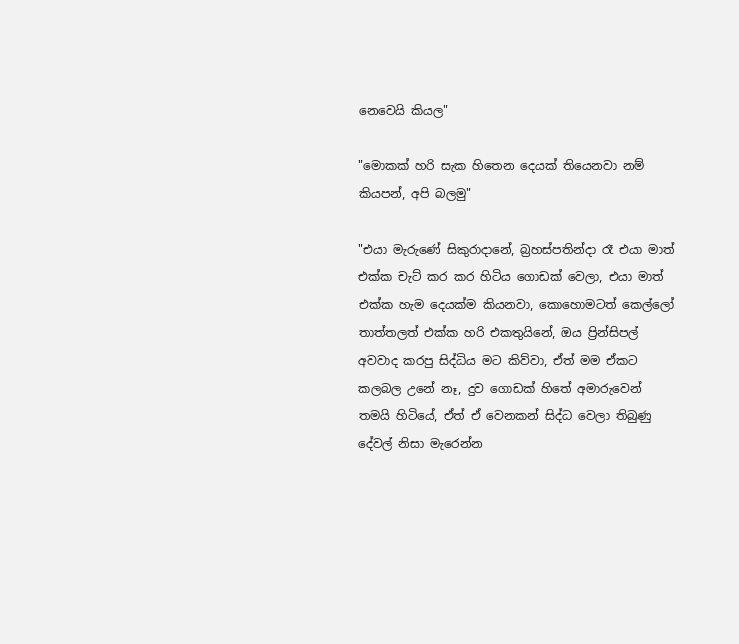නෙවෙයි කියල"

"මොකක් හරි සැක හිතෙන දෙයක් තියෙනවා නම් කියපන්, අපි බලමු"

"එයා මැරුණේ සිකුරාදානේ, බ්‍රහස්පතින්දා රෑ එයා මාත් එක්ක චැට් කර කර හිටිය ගොඩක් වෙලා, එයා මාත් එක්ක හැම දෙයක්ම කියනවා, කොහොමටත් කෙල්ලෝ තාත්තලත් එක්ක හරි එකතුයිනේ, ඔය ප්‍රින්සිපල් අවවාද කරපු සිද්ධිය මට කිව්වා, ඒත් මම ඒකට කලබල උනේ නෑ, දුව ගොඩක් හිතේ අමාරුවෙන් තමයි හිටියේ, ඒත් ඒ වෙනකන් සිද්ධ වෙලා තිබුණු දේවල් නිසා මැරෙන්න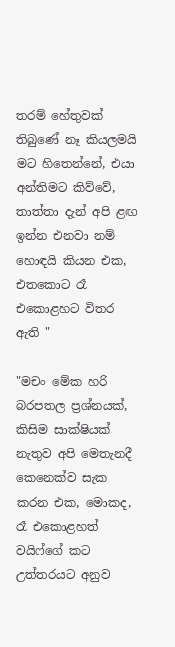තරම් හේතුවක් තිබුණේ නෑ කියලමයි මට හිතෙන්නේ, එයා අන්තිමට කිව්වේ, තාත්තා දැන් අපි ළඟ ඉන්න එනවා නම් හොඳයි කියන එක, එතකොට රෑ එකොළහට විතර ඇති "

"මචං මේක හරි බරපතල ප්‍රශ්නයක්, කිසිම සාක්ෂියක් නැතුව අපි මෙතැනදී කෙනෙක්ව සැක කරන එක, මොකද, රෑ එකොළහත් වයිෆ්ගේ කට උත්තරයට අනුව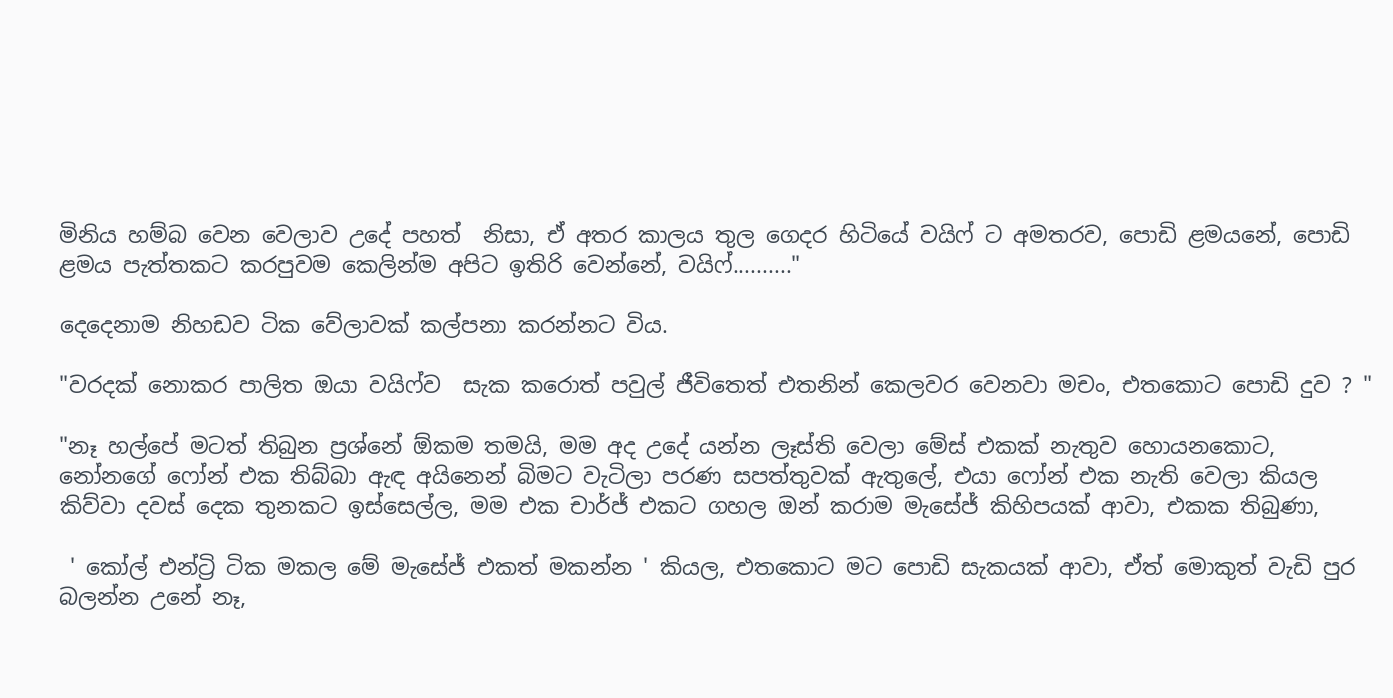මිනිය හම්බ වෙන වෙලාව උදේ පහත්  නිසා, ඒ අතර කාලය තුල ගෙදර හිටියේ වයිෆ් ට අමතරව, පොඩි ළමයනේ, පොඩි ළමය පැත්තකට කරපුවම කෙලින්ම අපිට ඉතිරි වෙන්නේ, වයිෆ්.........."

දෙදෙනාම නිහඩව ටික වේලාවක්‌ කල්පනා කරන්නට විය.

"වරදක් නොකර පාලිත ඔයා වයිෆ්ව  සැක කරොත් පවුල් ජීවිතෙත් එතනින් කෙලවර වෙනවා මචං, එතකොට පොඩි දුව ? "

"නෑ හල්පේ මටත් තිබුන ප්‍රශ්නේ ඕකම තමයි, මම අද උදේ යන්න ලෑස්ති වෙලා මේස් එකක් නැතුව හොයනකොට, නෝනගේ ෆෝන් එක තිබ්බා ඇඳ අයිනෙන් බිමට වැටිලා පරණ සපත්තුවක් ඇතුලේ, එයා ෆෝන් එක නැති වෙලා කියල කිව්වා දවස් දෙක තුනකට ඉස්සෙල්ල, මම එක චාර්ජ් එකට ගහල ඔන් කරාම මැසේජ් කිහිපයක් ආවා, එකක තිබුණා,

 ' කෝල් එන්ට්‍රි ටික මකල මේ මැසේජ් එකත් මකන්න ' කියල, එතකොට මට පොඩි සැකයක් ආවා, ඒත් මොකුත් වැඩි පුර බලන්න උනේ නෑ,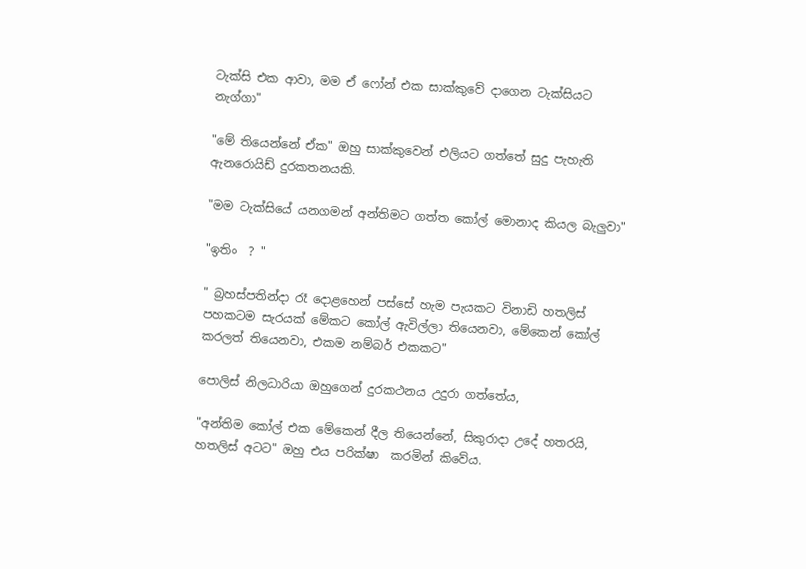ටැක්සි එක ආවා, මම ඒ ෆෝන් එක සාක්කුවේ දාගෙන ටැක්සියට නැග්ගා"

"මේ තියෙන්නේ ඒක" ඔහු සාක්කුවෙන් එලියට ගත්තේ සුදු පැහැති ඇනරොයිඩ් දුරකතනයකි.

"මම ටැක්සියේ යනගමන් අන්තිමට ගත්ත කෝල් මොනාද කියල බැලුවා"

"ඉතිං  ? "

" බ්‍රහස්පතින්දා රෑ දොළහෙන් පස්සේ හැම පැයකට විනාඩි හතලිස් පහකටම සැරයක් මේකට කෝල් ඇවිල්ලා තියෙනවා, මේකෙන් කෝල් කරලත් තියෙනවා, එකම නම්බර් එකකට"

පොලිස් නිලධාරියා ඔහුගෙන් දුරකථනය උදුරා ගත්තේය,

"අන්තිම කෝල් එක මේකෙන් දීල තියෙන්නේ, සිකුරාදා උදේ හතරයි, හතලිස් අටට" ඔහු එය පරික්ෂා  කරමින් කිවේය.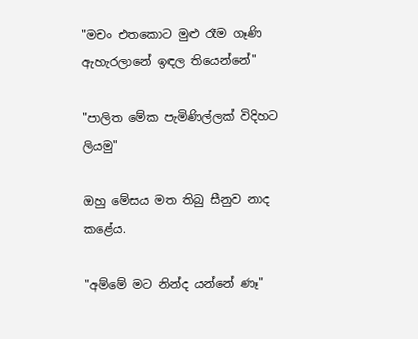"මචං එතකොට මුළු රෑම ගෑණි ඇහැරලානේ ඉඳල තියෙන්නේ"

"පාලිත මේක පැමිණිල්ලක් විදිහට ලියමු"

ඔහු මේසය මත තිබු සීනුව නාද  කළේය.

"අම්මේ මට නින්ද යන්නේ ණෑ"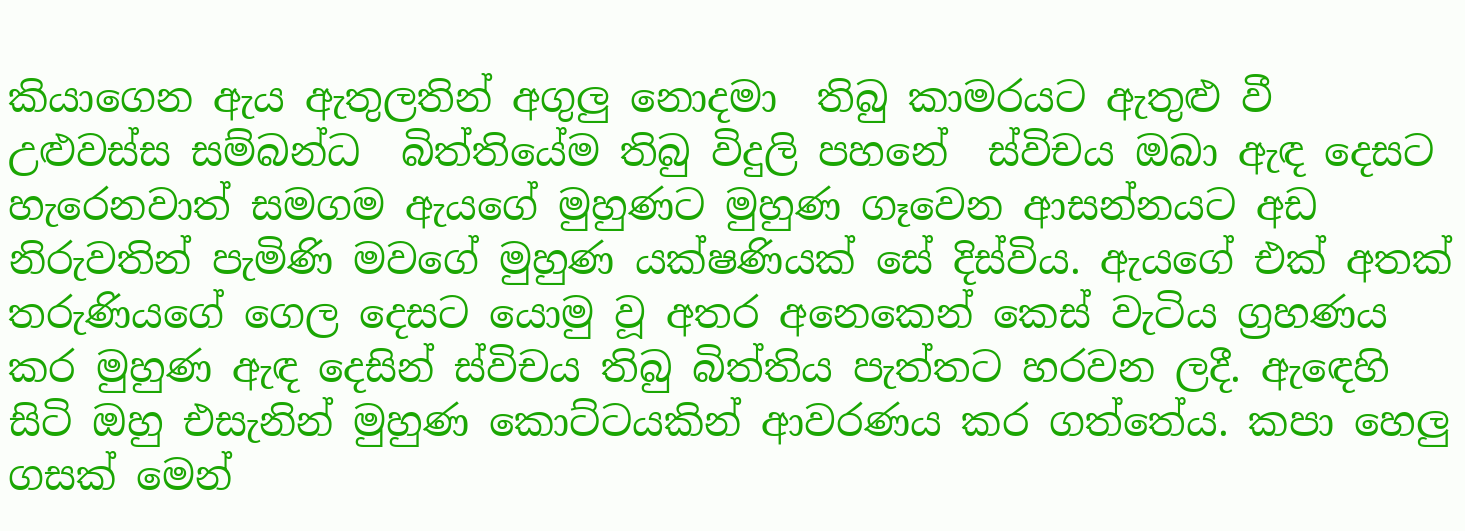කියාගෙන ඇය ඇතුලතින් අගුලු නොදමා  තිබු කාමරයට ඇතුළු වී උළුවස්ස සම්බන්ධ  බිත්තියේම තිබු විදුලි පහනේ  ස්විචය ඔබා ඇඳ දෙසට හැරෙනවාත් සමගම ඇයගේ මුහුණට මුහුණ ගෑවෙන ආසන්නයට අඩ නිරුවතින් පැමිණි මවගේ මුහුණ යක්ෂණියක් සේ දිස්විය. ඇයගේ එක් අතක්  තරුණියගේ ගෙල දෙසට යොමු වූ අතර අනෙකෙන් කෙස් වැටිය ග්‍රහණය කර මුහුණ ඇඳ දෙසින් ස්විචය තිබු බිත්තිය පැත්තට හරවන ලදී. ඇඳෙහි සිටි ඔහු එසැනින් මුහුණ කොට්ටයකින් ආවරණය කර ගත්තේය. කපා හෙලු ගසක් මෙන්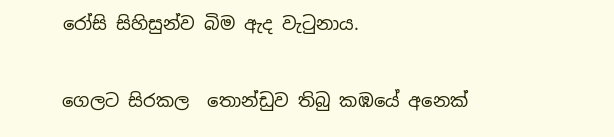රෝසි සිහිසුන්ව බිම ඇද වැටුනාය.

ගෙලට සිරකල  තොන්ඩුව තිබු කඹයේ අනෙක්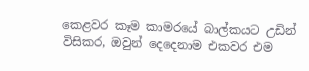කෙළවර කෑම කාමරයේ බාල්කයට උඩින් විසිකර, ඔවුන් දෙදෙනාම එකවර එම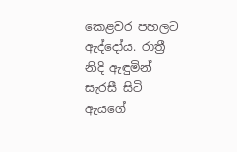කෙළවර පහලට ඇද්දෝය. රාත්‍රී නිදි ඇඳුමින් සැරසී සිටි ඇයගේ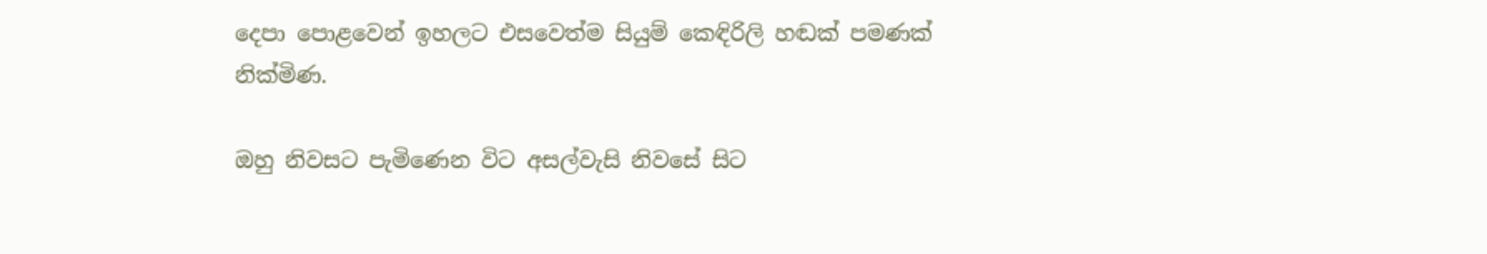දෙපා පොළවෙන් ඉහලට එසවෙත්ම සියුම් කෙඳිරිලි හඬක් පමණක් නික්මිණ.

ඔහු නිවසට පැමිණෙන විට අසල්වැසි නිවසේ සිට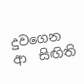දුවගෙන ආ  සිඟිති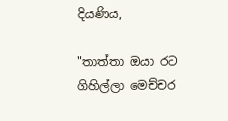දියණිය,

"තාත්තා ඔයා රට ගිහිල්ලා මෙච්චර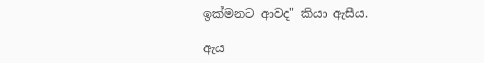ඉක්මනට ආවද" කියා ඇසීය.

ඇය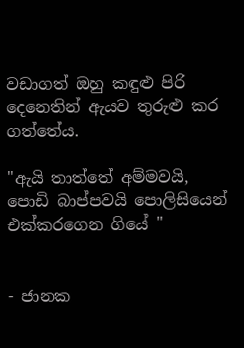වඩාගත් ඔහු කඳුළු පිරි දෙනෙතින් ඇයව තුරුළු කර ගත්තේය.

"ඇයි තාත්තේ අම්මවයි, පොඩි බාප්පවයි පොලිසියෙන් එක්කරගෙන ගියේ "


- ජානක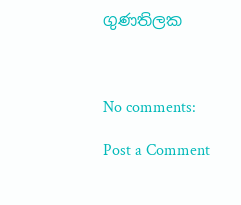ගුණතිලක



No comments:

Post a Comment